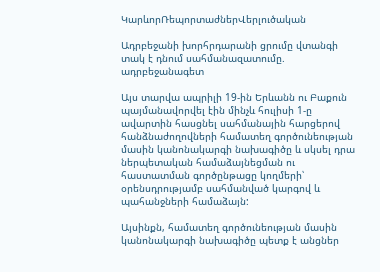ԿարևորՌեպորտաժներՎերլուծական

Ադրբեջանի խորհրդարանի ցրումը վտանգի տակ է դնում սահմանազատումը. ադրբեջանագետ

Այս տարվա ապրիլի 19-ին Երևանն ու Բաքուն պայմանավորվել էին մինչև հուլիսի 1-ը ավարտին հասցնել սահմանային հարցերով հանձնաժողովների համատեղ գործունեության մասին կանոնակարգի նախագիծը և սկսել դրա ներպետական համաձայնեցման ու հաստատման գործընթացը կողմերի՝ օրենսդրությամբ սահմանված կարգով և պահանջների համաձայն:

Այսինքն, համատեղ գործունեության մասին կանոնակարգի նախագիծը պետք է անցներ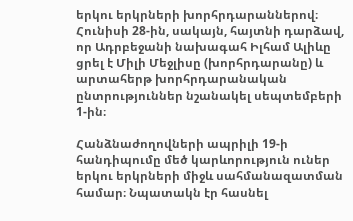երկու երկրների խորհրդարաններով։ Հունիսի 28-ին, սակայն, հայտնի դարձավ, որ Ադրբեջանի նախագահ Իլհամ Ալիևը ցրել է Միլի Մեջլիսը (խորհրդարանը) և արտահերթ խորհրդարանական ընտրություններ նշանակել սեպտեմբերի 1-ին։

Հանձնաժողովների ապրիլի 19-ի հանդիպումը մեծ կարևորություն ուներ երկու երկրների միջև սահմանազատման համար։ Նպատակն էր հասնել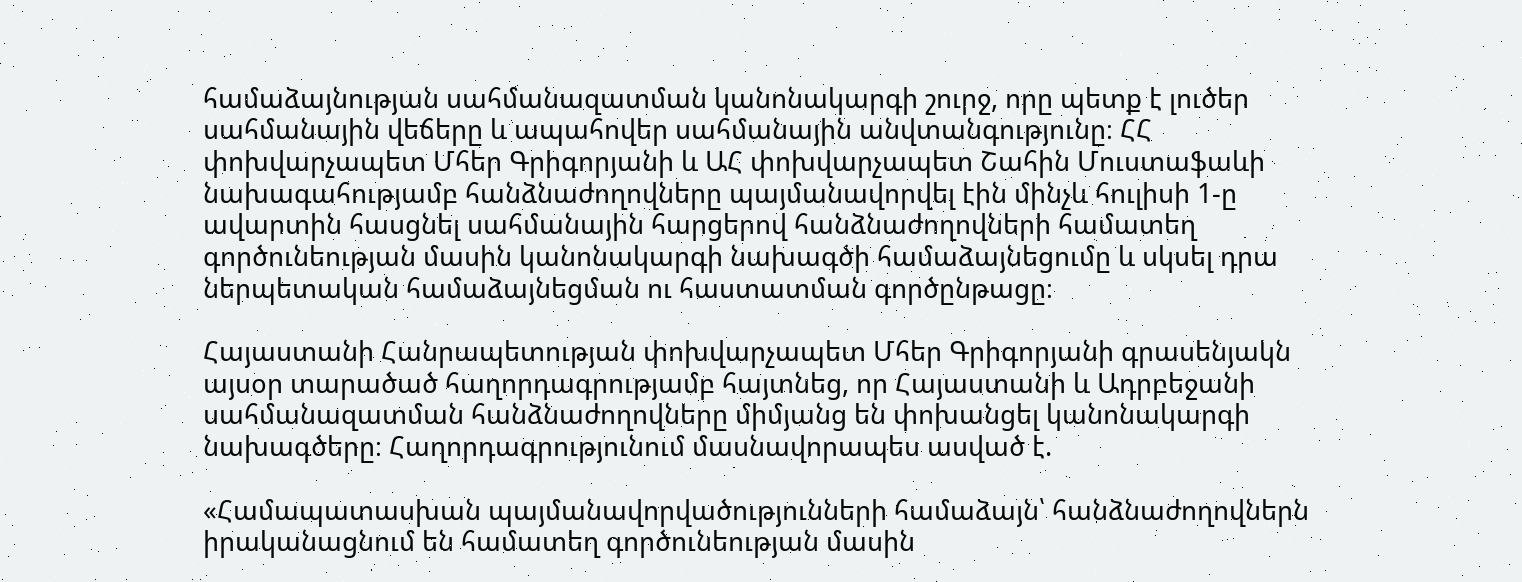համաձայնության սահմանազատման կանոնակարգի շուրջ, որը պետք է լուծեր սահմանային վեճերը և ապահովեր սահմանային անվտանգությունը։ ՀՀ փոխվարչապետ Մհեր Գրիգորյանի և ԱՀ փոխվարչապետ Շահին Մուստաֆաևի նախագահությամբ հանձնաժողովները պայմանավորվել էին մինչև հուլիսի 1-ը ավարտին հասցնել սահմանային հարցերով հանձնաժողովների համատեղ գործունեության մասին կանոնակարգի նախագծի համաձայնեցումը և սկսել դրա ներպետական համաձայնեցման ու հաստատման գործընթացը։

Հայաստանի Հանրապետության փոխվարչապետ Մհեր Գրիգորյանի գրասենյակն այսօր տարածած հաղորդագրությամբ հայտնեց, որ Հայաստանի և Ադրբեջանի սահմանազատման հանձնաժողովները միմյանց են փոխանցել կանոնակարգի նախագծերը։ Հաղորդագրությունում մասնավորապես ասված է.

«Համապատասխան պայմանավորվածությունների համաձայն՝ հանձնաժողովներն իրականացնում են համատեղ գործունեության մասին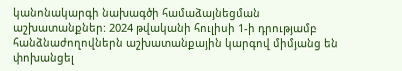կանոնակարգի նախագծի համաձայնեցման աշխատանքներ: 2024 թվականի հուլիսի 1-ի դրությամբ հանձնաժողովներն աշխատանքային կարգով միմյանց են փոխանցել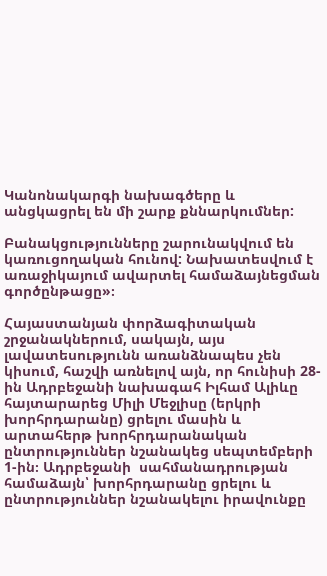Կանոնակարգի նախագծերը և անցկացրել են մի շարք քննարկումներ:

Բանակցությունները շարունակվում են կառուցողական հունով: Նախատեսվում է առաջիկայում ավարտել համաձայնեցման գործընթացը»։

Հայաստանյան փորձագիտական շրջանակներում, սակայն, այս լավատեսությունն առանձնապես չեն կիսում, հաշվի առնելով այն, որ հունիսի 28-ին Ադրբեջանի նախագահ Իլհամ Ալիևը հայտարարեց Միլի Մեջլիսը (երկրի խորհրդարանը) ցրելու մասին և արտահերթ խորհրդարանական ընտրություններ նշանակեց սեպտեմբերի 1-ին։ Ադրբեջանի  սահմանադրության համաձայն՝ խորհրդարանը ցրելու և ընտրություններ նշանակելու իրավունքը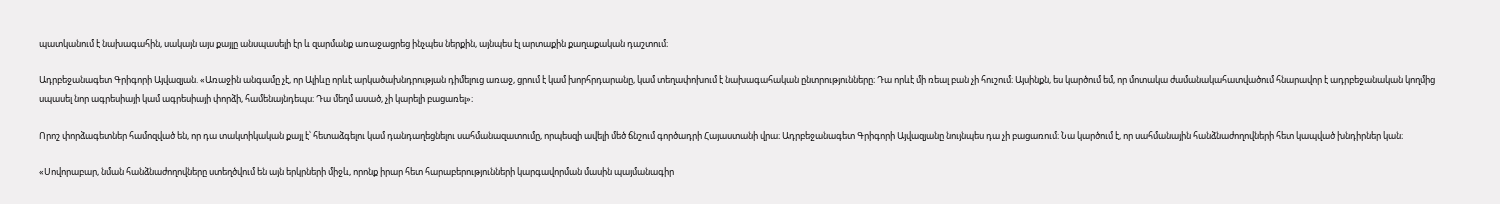պատկանում է նախագահին, սակայն այս քայլը անսպասելի էր և զարմանք առաջացրեց ինչպես ներքին, այնպես էլ արտաքին քաղաքական դաշտում։

Ադրբեջանագետ Գրիգորի Այվազյան. «Առաջին անգամը չէ, որ Ալիևը որևէ արկածախնդրության դիմելուց առաջ, ցրում է կամ խորհրդարանը, կամ տեղափոխում է նախագահական ընտրությունները։ Դա որևէ մի ռեալ բան չի հուշում։ Այսինքն, ես կարծում եմ, որ մոտակա ժամանակահատվածում հնարավոր է ադրբեջանական կողմից սպասել նոր ագրեսիայի կամ ագրեսիայի փորձի, համենայնդեպս։ Դա մեղմ ասած, չի կարելի բացառել»։

Որոշ փորձագետներ համոզված են, որ դա տակտիկական քայլ է՝ հետաձգելու կամ դանդաղեցնելու սահմանազատումը, որպեսզի ավելի մեծ ճնշում գործադրի Հայաստանի վրա։ Ադրբեջանագետ Գրիգորի Այվազյանը նույնպես դա չի բացառում։ Նա կարծում է, որ սահմանային հանձնաժողովների հետ կապված խնդիրներ կան։

«Սովորաբար, նման հանձնաժողովները ստեղծվում են այն երկրների միջև, որոնք իրար հետ հարաբերությունների կարգավորման մասին պայմանագիր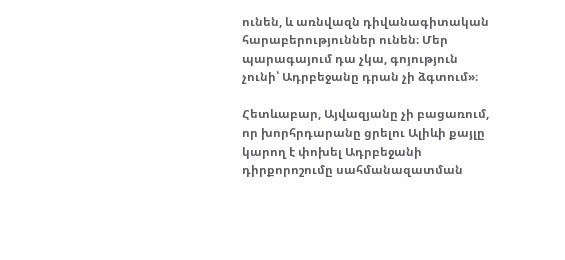ունեն, և առնվազն դիվանագիտական հարաբերություններ ունեն։ Մեր պարագայում դա չկա, գոյություն չունի՝ Ադրբեջանը դրան չի ձգտում»։

Հետևաբար, Այվազյանը չի բացառում, որ խորհրդարանը ցրելու Ալիևի քայլը կարող է փոխել Ադրբեջանի դիրքորոշումը սահմանազատման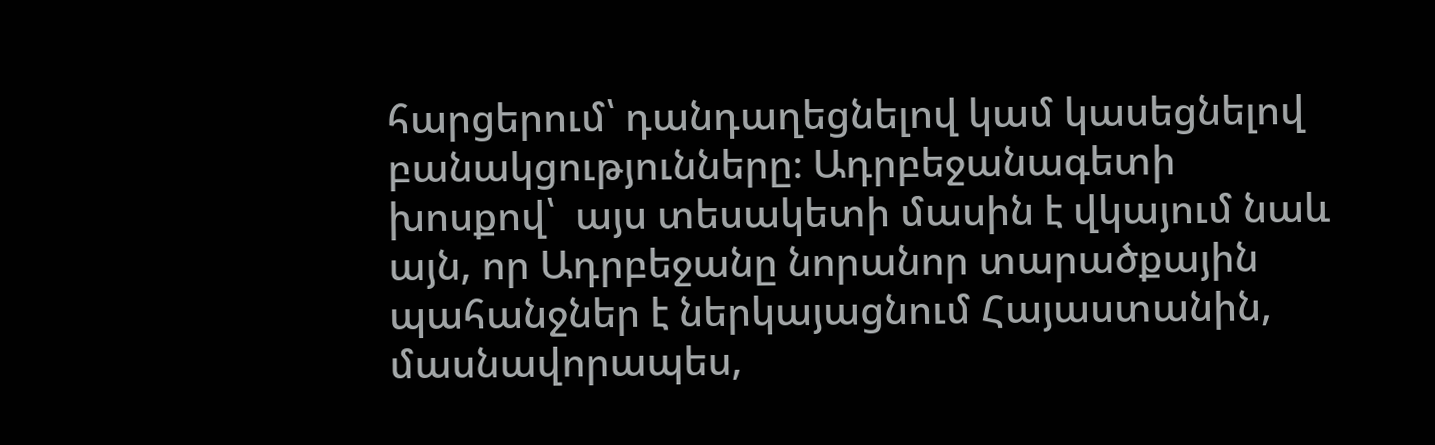հարցերում՝ դանդաղեցնելով կամ կասեցնելով բանակցությունները։ Ադրբեջանագետի խոսքով՝  այս տեսակետի մասին է վկայում նաև այն, որ Ադրբեջանը նորանոր տարածքային պահանջներ է ներկայացնում Հայաստանին, մասնավորապես,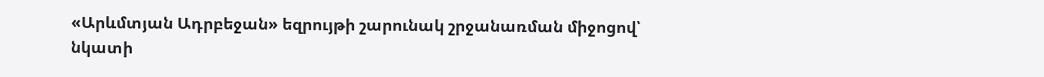«Արևմտյան Ադրբեջան» եզրույթի շարունակ շրջանառման միջոցով՝ նկատի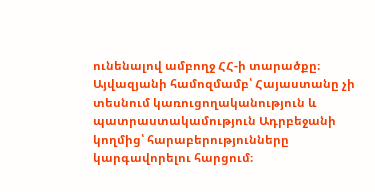ունենալով ամբողջ ՀՀ-ի տարածքը։ Այվազյանի համոզմամբ՝ Հայաստանը չի տեսնում կառուցողականություն և պատրաստակամություն Ադրբեջանի կողմից՝ հարաբերությունները կարգավորելու հարցում։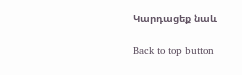Կարդացեք նաև

Back to top button